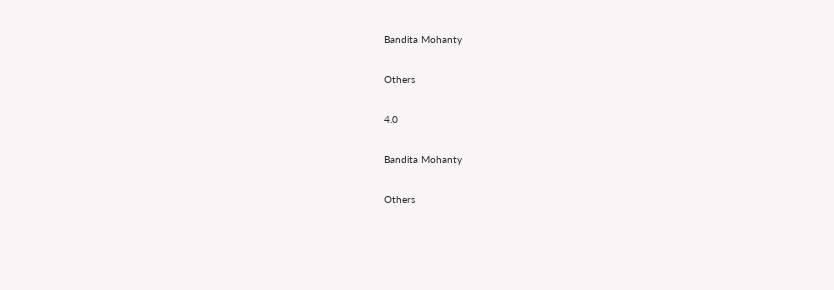Bandita Mohanty

Others

4.0

Bandita Mohanty

Others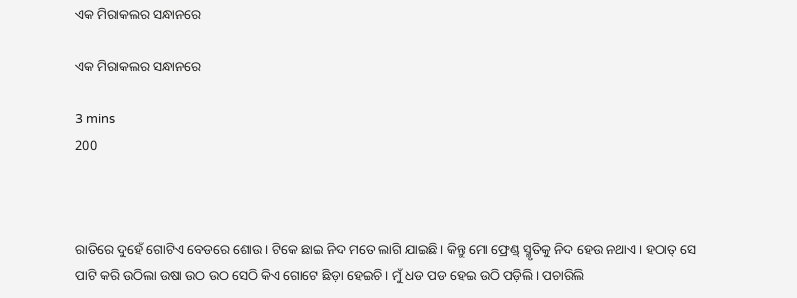ଏକ ମିରାକଲର ସନ୍ଧାନରେ

ଏକ ମିରାକଲର ସନ୍ଧାନରେ

3 mins
200



ରାତିରେ ଦୁହେଁ ଗୋଟିଏ ବେଡରେ ଶୋଉ। ଟିକେ ଛାଇ ନିଦ ମତେ ଲାଗି ଯାଇଛି। କିନ୍ତୁ ମୋ ଫ୍ରେଣ୍ଡ୍ ସ୍ମୃତିକୁ ନିଦ ହେଉ ନଥାଏ। ହଠାତ୍ ସେ ପାଟି କରି ଉଠିଲା ଉଷା ଉଠ ଉଠ ସେଠି କିଏ ଗୋଟେ ଛିଡ଼ା ହେଇଚି। ମୁଁ ଧଡ ପଡ ହେଇ ଉଠି ପଡ଼ିଲି। ପଚାରିଲି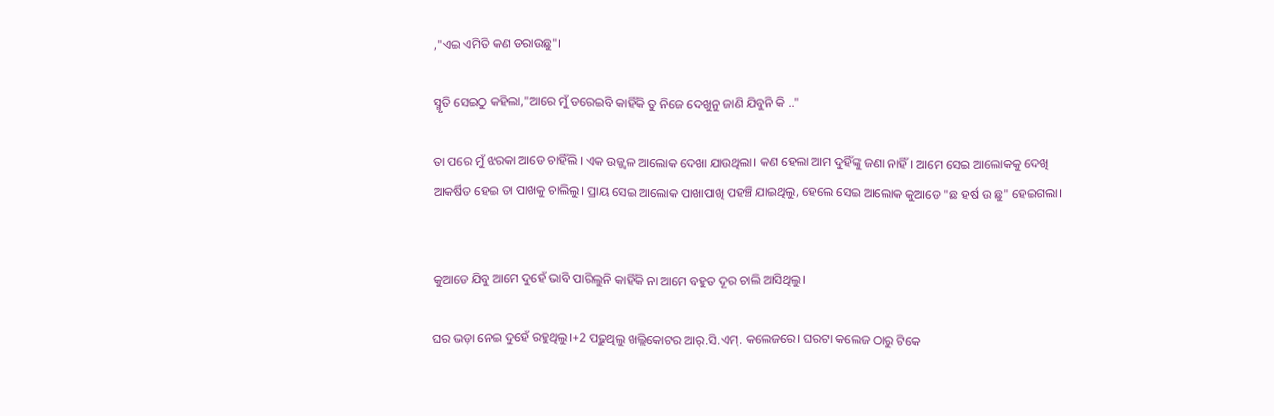,"ଏଇ ଏମିତି କଣ ଡରାଉଛୁ"।

ସ୍ମୃତି ସେଇଠୁ କହିଲା,"ଆରେ ମୁଁ ଡରେଇବି କାହିଁକି ତୁ ନିଜେ ଦେଖୁନୁ ଜାଣି ଯିବୁନି କି .."

ତା ପରେ ମୁଁ ଝରକା ଆଡେ ଚାହିଁଲି । ଏକ ଉଜ୍ଜ୍ବଳ ଆଲୋକ ଦେଖା ଯାଉଥିଲା। କଣ ହେଲା ଆମ ଦୁହିଁଙ୍କୁ ଜଣା ନାହିଁ। ଆମେ ସେଇ ଆଲୋକକୁ ଦେଖି ଆକର୍ଷିତ ହେଇ ତା ପାଖକୁ ଚାଲିଲୁ। ପ୍ରାୟ ସେଇ ଆଲୋକ ପାଖାପାଖି ପହଞ୍ଚି ଯାଇଥିଲୁ, ହେଲେ ସେଇ ଆଲୋକ କୁଆଡେ "ଛ ହର୍ଷ ଉ ଛୁ" ହେଇଗଲା।


କୁଆଡେ ଯିବୁ ଆମେ ଦୁହେଁ ଭାବି ପାରିଲୁନି କାହିଁକି ନା ଆମେ ବହୁତ ଦୂର ଚାଲି ଆସିଥିଲୁ।

ଘର ଭଡ଼ା ନେଇ ଦୁହେଁ ରହୁଥିଲୁ।+2 ପଢ଼ୁଥିଲୁ ଖଲ୍ଲିକୋଟର ଆର୍.ସି.ଏମ୍. କଲେଜରେ। ଘରଟା କଲେଜ ଠାରୁ ଟିକେ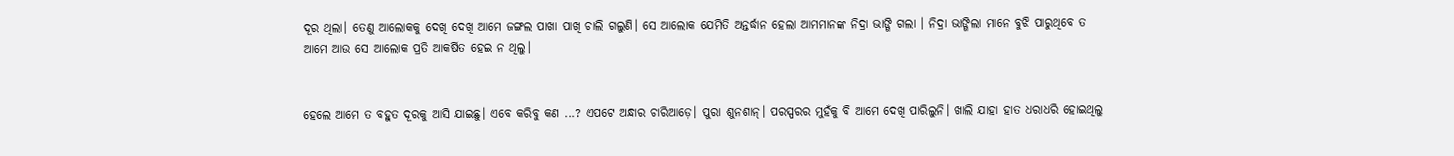ଦୂର ଥିଲା। ତେଣୁ ଆଲୋକକୁ ଦେଖି ଦେଖି ଆମେ ଜଙ୍ଗଲ ପାଖା ପାଖି ଚାଲି ଗଲୁଣି। ସେ ଆଲୋକ ଯେମିତି ଅନ୍ତର୍ଦ୍ଧାନ ହେଲା ଆମମାନଙ୍କ ନିଦ୍ରା ଭାଙ୍ଗି ଗଲା । ନିଦ୍ରା ଭାଙ୍ଗିଲା ମାନେ ବୁଝି ପାରୁଥିବେ ତ ଆମେ ଆଉ ସେ ଆଲୋକ ପ୍ରତି ଆକର୍ଷିତ ହେଇ ନ ଥିଲୁ।


ହେଲେ ଆମେ ତ ବହୁତ ଦୂରକୁ ଆସି ଯାଇଛୁ। ଏବେ କରିବୁ କଣ ...? ଏପଟେ ଅନ୍ଧାର ଚାରିଆଡ଼େ। ପୁରା ଶୁନଶାନ୍। ପରସ୍ପରର ମୁହଁକୁ ବି ଆମେ ଦେଖି ପାରିଲୁନି। ଖାଲି ଯାହା ହାତ ଧରାଧରି ହୋଇଥିଲୁ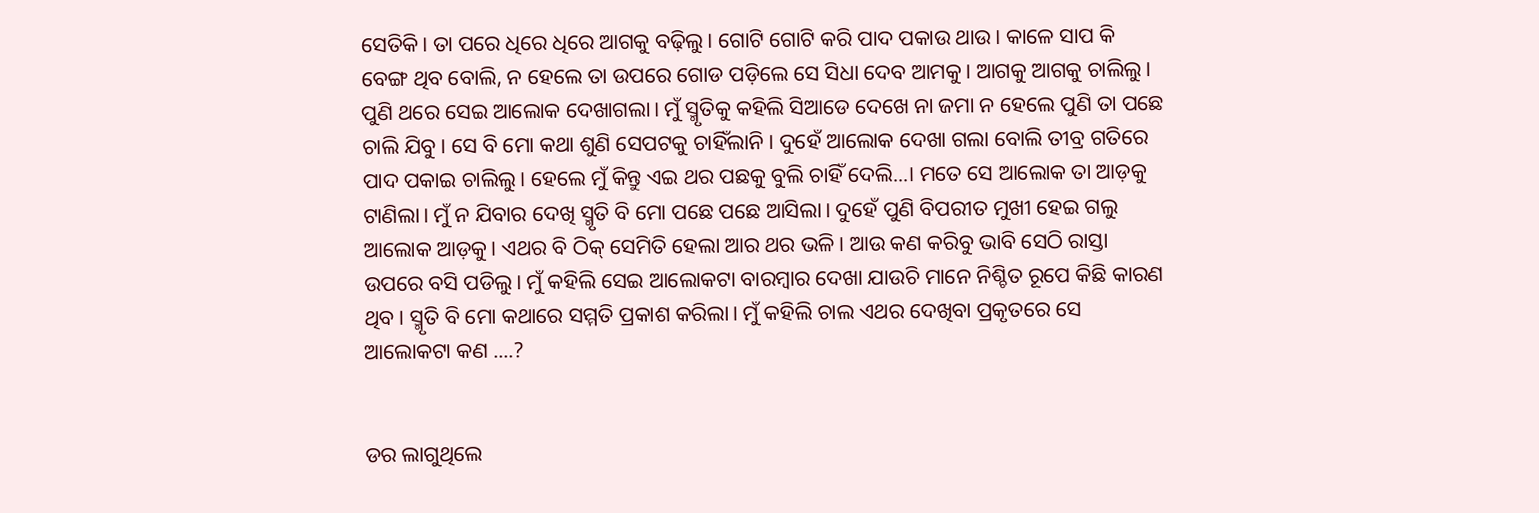ସେତିକି। ତା ପରେ ଧିରେ ଧିରେ ଆଗକୁ ବଢ଼ିଲୁ। ଗୋଟି ଗୋଟି କରି ପାଦ ପକାଉ ଥାଉ। କାଳେ ସାପ କି ବେଙ୍ଗ ଥିବ ବୋଲି, ନ ହେଲେ ତା ଉପରେ ଗୋଡ ପଡ଼ିଲେ ସେ ସିଧା ଦେବ ଆମକୁ। ଆଗକୁ ଆଗକୁ ଚାଲିଲୁ। ପୁଣି ଥରେ ସେଇ ଆଲୋକ ଦେଖାଗଲା। ମୁଁ ସ୍ମୃତିକୁ କହିଲି ସିଆଡେ ଦେଖେ ନା ଜମା ନ ହେଲେ ପୁଣି ତା ପଛେ ଚାଲି ଯିବୁ। ସେ ବି ମୋ କଥା ଶୁଣି ସେପଟକୁ ଚାହିଁଲାନି। ଦୁହେଁ ଆଲୋକ ଦେଖା ଗଲା ବୋଲି ତୀବ୍ର ଗତିରେ ପାଦ ପକାଇ ଚାଲିଲୁ। ହେଲେ ମୁଁ କିନ୍ତୁ ଏଇ ଥର ପଛକୁ ବୁଲି ଚାହିଁ ଦେଲି...। ମତେ ସେ ଆଲୋକ ତା ଆଡ଼କୁ ଟାଣିଲା। ମୁଁ ନ ଯିବାର ଦେଖି ସ୍ମୃତି ବି ମୋ ପଛେ ପଛେ ଆସିଲା। ଦୁହେଁ ପୁଣି ବିପରୀତ ମୁଖୀ ହେଇ ଗଲୁ ଆଲୋକ ଆଡ଼କୁ। ଏଥର ବି ଠିକ୍ ସେମିତି ହେଲା ଆର ଥର ଭଳି। ଆଉ କଣ କରିବୁ ଭାବି ସେଠି ରାସ୍ତା ଉପରେ ବସି ପଡିଲୁ। ମୁଁ କହିଲି ସେଇ ଆଲୋକଟା ବାରମ୍ବାର ଦେଖା ଯାଉଚି ମାନେ ନିଶ୍ଚିତ ରୂପେ କିଛି କାରଣ ଥିବ। ସ୍ମୃତି ବି ମୋ କଥାରେ ସମ୍ମତି ପ୍ରକାଶ କରିଲା। ମୁଁ କହିଲି ଚାଲ ଏଥର ଦେଖିବା ପ୍ରକୃତରେ ସେ ଆଲୋକଟା କଣ ....?


ଡର ଲାଗୁଥିଲେ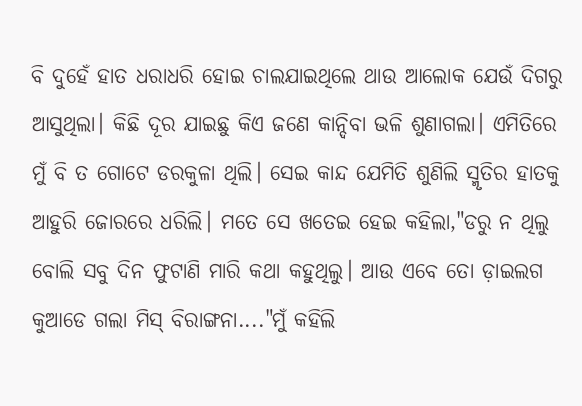ବି ଦୁହେଁ ହାତ ଧରାଧରି ହୋଇ ଚାଲଯାଇଥିଲେ ଥାଉ ଆଲୋକ ଯେଉଁ ଦିଗରୁ ଆସୁଥିଲା। କିଛି ଦୂର ଯାଇଛୁ କିଏ ଜଣେ କାନ୍ଦିବା ଭଳି ଶୁଣାଗଲା। ଏମିତିରେ ମୁଁ ବି ତ ଗୋଟେ ଡରକୁଳା ଥିଲି। ସେଇ କାନ୍ଦ ଯେମିତି ଶୁଣିଲି ସ୍ମୃତିର ହାତକୁ ଆହୁରି ଜୋରରେ ଧରିଲି। ମତେ ସେ ଖତେଇ ହେଇ କହିଲା,"ଡରୁ ନ ଥିଲୁ ବୋଲି ସବୁ ଦିନ ଫୁଟାଣି ମାରି କଥା କହୁଥିଲୁ। ଆଉ ଏବେ ତୋ ଡ଼ାଇଲଗ କୁଆଡେ ଗଲା ମିସ୍ ବିରାଙ୍ଗନା...."ମୁଁ କହିଲି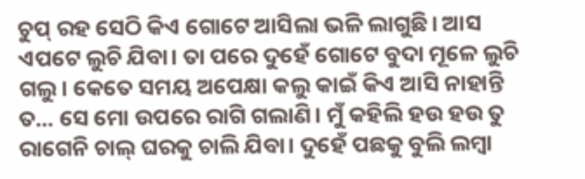ଚୁପ୍ ରହ ସେଠି କିଏ ଗୋଟେ ଆସିଲା ଭଳି ଲାଗୁଛି। ଆସ ଏପଟେ ଲୁଚି ଯିବା। ତା ପରେ ଦୁହେଁ ଗୋଟେ ବୁଦା ମୂଳେ ଲୁଚି ଗଲୁ। କେତେ ସମୟ ଅପେକ୍ଷା କଲୁ କାଇଁ କିଏ ଆସି ନାହାନ୍ତି ତ... ସେ ମୋ ଉପରେ ରାଗି ଗଲାଣି। ମୁଁ କହିଲି ହଉ ହଉ ତୁ ରାଗେନି ଚାଲ୍ ଘରକୁ ଚାଲି ଯିବା। ଦୁହେଁ ପଛକୁ ବୁଲି ଲମ୍ବା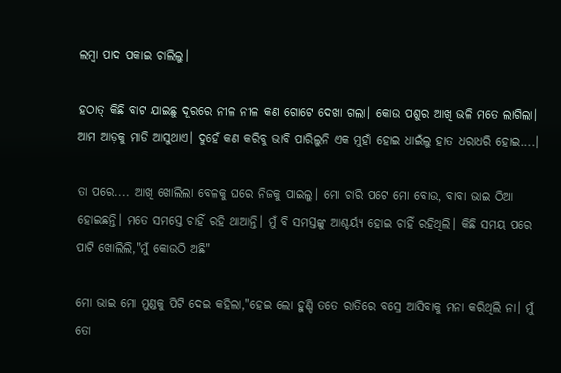ଲମ୍ବା ପାଦ ପକାଇ ଚାଲିଲୁ।

ହଠାତ୍ କିଛି ବାଟ ଯାଇଛୁ ଦୂରରେ ନୀଳ ନୀଳ କଣ ଗୋଟେ ଦେଖା ଗଲା। କୋଉ ପଶୁର ଆଖି ଭଳି ମତେ ଲାଗିଲା। ଆମ ଆଡ଼କୁ ମାଡି ଆସୁଥାଏ। ଦୁହେଁ କଣ କରିବୁ ଭାବି ପାରିଲୁନି ଏକ ମୁହାଁ ହୋଇ ଧାଇଁଲୁ ହାତ ଧରାଧରି ହୋଇ....।

ତା ପରେ.... ଆଖି ଖୋଲିଲା ବେଳକୁ ଘରେ ନିଜକୁ ପାଇଲୁ। ମୋ ଚାରି ପଟେ ମୋ ବୋଉ, ବାବା ଭାଇ ଠିଆ ହୋଇଛନ୍ତି। ମତେ ସମସ୍ତେ ଚାହିଁ ରହି ଥାଆନ୍ତି। ମୁଁ ବି ସମସ୍ତଙ୍କୁ ଆଶ୍ଚର୍ୟ୍ଯ ହୋଇ ଚାହିଁ ରହିଥିଲି। କିଛି ସମୟ ପରେ ପାଟି ଖୋଲିଲି,"ମୁଁ କୋଉଠି ଅଛି"

ମୋ ଭାଇ ମୋ ମୁଣ୍ଡକୁ ପିଟି ଦେଇ କହିଲା,"ହେଇ ଲୋ ହୁଣ୍ଡି ତତେ ରାତିରେ ବସ୍ରେ ଆସିବାକୁ ମନା କରିଥିଲି ନା। ମୁଁ ତୋ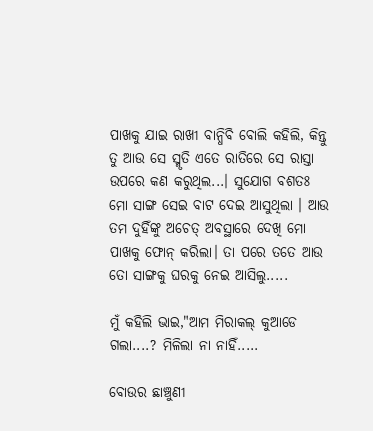ପାଖକୁ ଯାଇ ରାଖୀ ବାନ୍ଧିବି ବୋଲି କହିଲି, କିନ୍ତୁ ତୁ ଆଉ ସେ ସ୍ମୃତି ଏତେ ରାତିରେ ସେ ରାସ୍ତା ଉପରେ କଣ କରୁଥିଲ...। ସୁଯୋଗ ବଶତଃ ମୋ ସାଙ୍ଗ ସେଇ ବାଟ ଦେଇ ଆସୁଥିଲା । ଆଉ ତମ ଦୁହିଁଙ୍କୁ ଅଚେତ୍ ଅବସ୍ଥାରେ ଦେଖି ମୋ ପାଖକୁ ଫୋନ୍ କରିଲା। ତା ପରେ ତତେ ଆଉ ତୋ ସାଙ୍ଗକୁ ଘରକୁ ନେଇ ଆସିଲୁ.....

ମୁଁ କହିଲି ଭାଇ,"ଆମ ମିରାକଲ୍ କୁଆଡେ ଗଲା....? ମିଳିଲା ନା ନାହିଁ.....

ବୋଉର ଛାଞ୍ଚୁଣୀ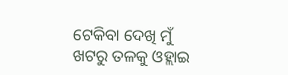ଟେକିବା ଦେଖି ମୁଁ ଖଟରୁ ତଳକୁ ଓହ୍ଲାଇ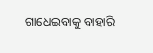ଗାଧେଇବାକୁ ବାହାରି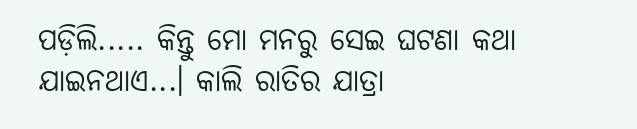ପଡ଼ିଲି..... କିନ୍ତୁ ମୋ ମନରୁ ସେଇ ଘଟଣା କଥା ଯାଇନଥାଏ...। କାଲି ରାତିର ଯାତ୍ରା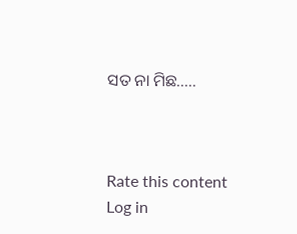ସତ ନା ମିଛ.....



Rate this content
Log in